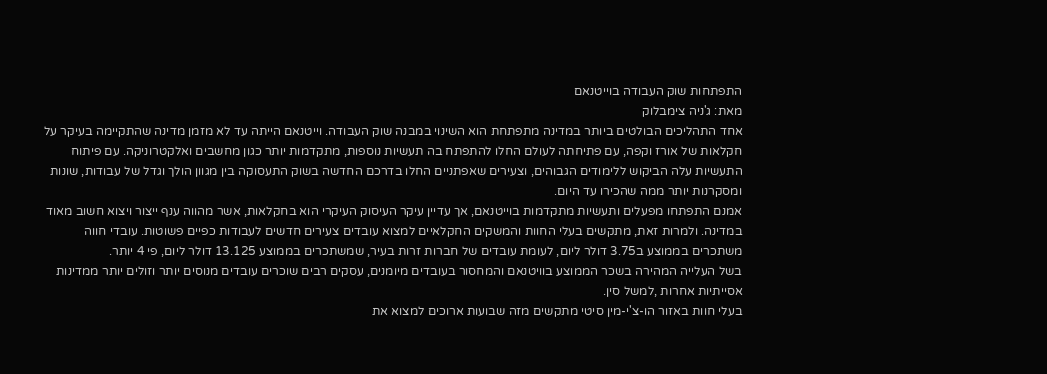התפתחות שוק העבודה בוייטנאם
מאת: ג'ניה צימבלוק
אחד התהליכים הבולטים ביותר במדינה מתפתחת הוא השינוי במבנה שוק העבודה. וייטנאם הייתה עד לא מזמן מדינה שהתקיימה בעיקר על חקלאות של אורז וקפה, עם פתיחתה לעולם החלו להתפתח בה תעשיות נוספות, מתקדמות יותר כגון מחשבים ואלקטרוניקה. עם פיתוח התעשיות עלה הביקוש ללימודים הגבוהים, וצעירים שאפתניים החלו בדרכם החדשה בשוק התעסוקה בין מגוון הולך וגדל של עבודות, שונות ומסקרנות יותר ממה שהכירו עד היום.
אמנם התפתחו מפעלים ותעשיות מתקדמות בוייטנאם, אך עדיין עיקר העיסוק העיקרי הוא בחקלאות, אשר מהווה ענף ייצור ויצוא חשוב מאוד במדינה. ולמרות זאת, מתקשים בעלי החוות והמשקים החקלאיים למצוא עובדים צעירים חדשים לעבודות כפיים פשוטות. עובדי חווה משתכרים בממוצע ב3.75 דולר ליום, לעומת עובדים של חברות זרות בעיר, שמשתכרים בממוצע 13.125 דולר ליום, פי 4 יותר.
בשל העלייה המהירה בשכר הממוצע בוויטנאם והמחסור בעובדים מיומנים, עסקים רבים שוכרים עובדים מנוסים יותר וזולים יותר ממדינות אסייתיות אחרות ,למשל סין.
בעלי חוות באזור הו-צ'י-מין סיטי מתקשים מזה שבועות ארוכים למצוא את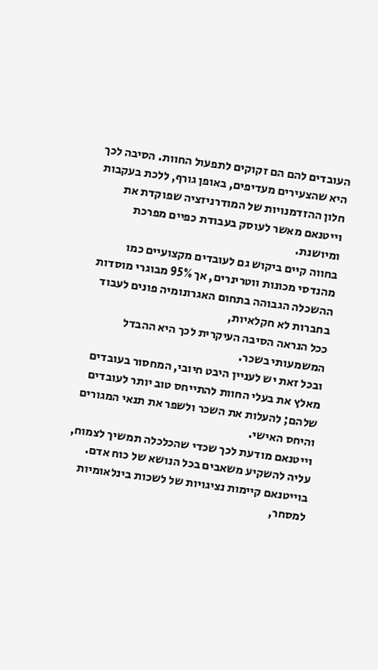העובדים להם הם זקוקים לתפעול החוות. הסיבה לכך היא שהצעירים מעדיפים, באופן גורף, ללכת בעקבות חלון ההזדמנויות של המודרניזציה שפוקדת את וייטנאם מאשר לעוסק בעבודת כפיים מפרכת ומיושנת.
בחווה קיים ביקוש גם לעובדים מקצועיים כמו מהנדסי מכונות ווטרינרים, אך 95% מבוגרי מוסדות ההשכלה הגבוהה בתחום האגרונומיה פונים לעבוד בחברות לא חקלאיות,
ככל הנראה הסיבה העיקרית לכך היא ההבדל המשמעותי בשכר.
ובכל זאת יש לעניין היבט חיובי, המחסור בעובדים מאלץ את בעלי החוות להתייחס טוב יותר לעובדים שלהם; להעלות את השכר ולשפר את תנאי המגורים והיחס האישי.
וייטנאם מודעת לכך שכדי שהכלכלה תמשיך לצמוח, עליה להשקיע משאבים בכל הנושא של כוח אדם.
בוייטנאם קיימות נציגויות של לשכות בינלאומיות למסחר,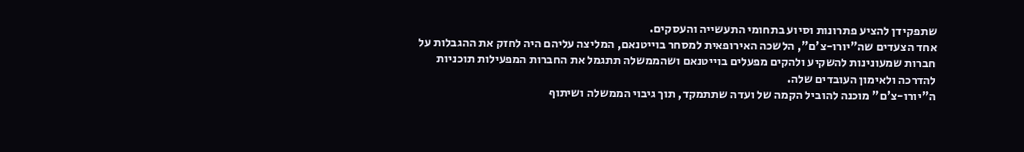שתפקידן להציע פתרונות וסיוע בתחומי התעשייה והעסקים.
אחד הצעדים שה"יורו-צ'ם", הלשכה האירופאית למסחר בוייטנאם, המליצה עליהם היה לחזק את ההגבלות על חברות שמעונינות להשקיע ולהקים מפעלים בוייטנאם ושהממשלה תתגמל את החברות המפעילות תוכניות להדרכה ולאימון העובדים שלה.
ה"יורו-צ'ם" מוכנה להוביל הקמה של ועדה שתתמקד, תוך גיבוי הממשלה ושיתוף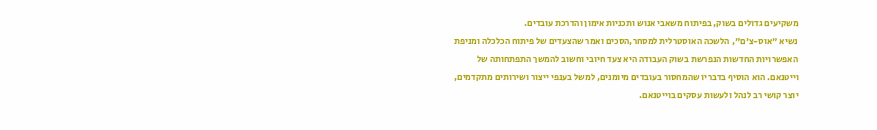משקיעים גדולים בשוק, בפיתוח משאבי אנוש ותכניות אימון והדרכת עובדים.
נשיא "אוס-צ'ם", הלשכה האוסטרלית למסחר,הסכים ואמר שהצעדים של פיתוח הכלכלה ומניפת האפשרויות החדשות הנפרשת בשוק העבודה היא צעד חיובי וחשוב להמשך התפתחותה של וייטנאם. הוא הוסיף בדבריו שהמחסור בעובדים מיומנים, למשל בענפי ייצור ושירותים מתקדמים, יוצר קושי רב לנהל ולעשות עסקים בוייטנאם.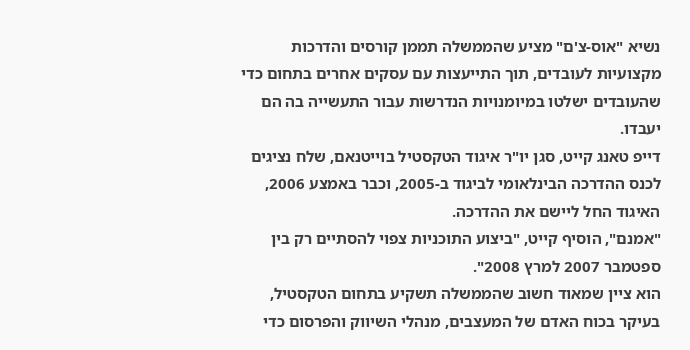נשיא "אוס-צ'ם" מציע שהממשלה תממן קורסים והדרכות מקצועיות לעובדים, תוך התייעצות עם עסקים אחרים בתחום כדי שהעובדים ישלטו במיומנויות הנדרשות עבור התעשייה בה הם יעבדו.
דייפ טאנג קייט, סגן יו"ר איגוד הטקסטיל בוייטנאם, שלח נציגים לכנס ההדרכה הבינלאומי לביגוד ב-2005, וכבר באמצע 2006, האיגוד החל ליישם את ההדרכה.
"אמנם", הוסיף קייט, "ביצוע התוכניות צפוי להסתיים רק בין ספטמבר 2007 למרץ 2008".
הוא ציין שמאוד חשוב שהממשלה תשקיע בתחום הטקסטיל, בעיקר בכוח האדם של המעצבים, מנהלי השיווק והפרסום כדי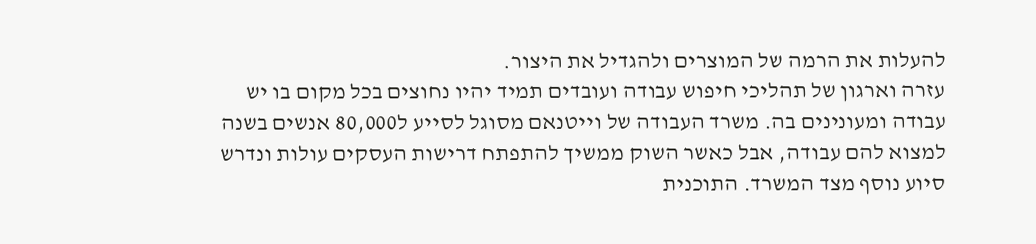להעלות את הרמה של המוצרים ולהגדיל את היצור.
עזרה וארגון של תהליכי חיפוש עבודה ועובדים תמיד יהיו נחוצים בכל מקום בו יש עבודה ומעונינים בה. משרד העבודה של וייטנאם מסוגל לסייע ל80,000 אנשים בשנה למצוא להם עבודה, אבל כאשר השוק ממשיך להתפתח דרישות העסקים עולות ונדרש סיוע נוסף מצד המשרד. התוכנית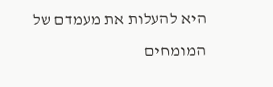היא להעלות את מעמדם של המומחים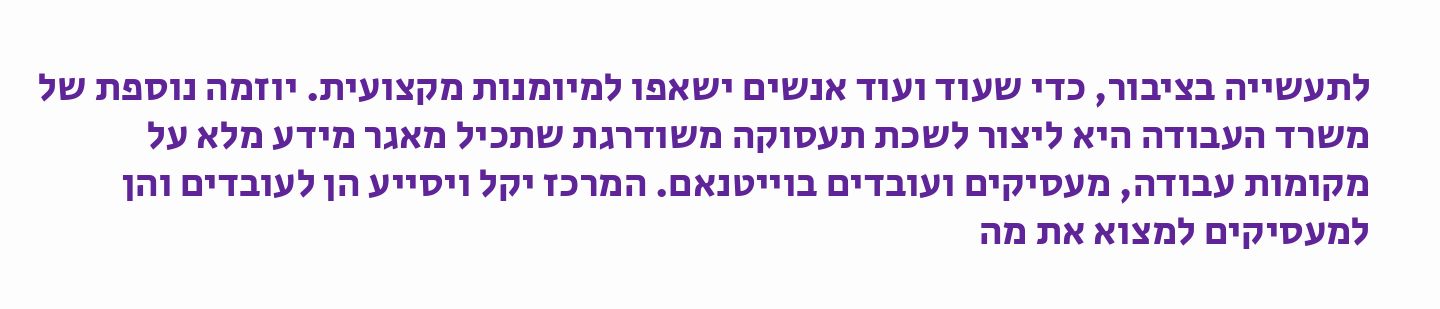לתעשייה בציבור, כדי שעוד ועוד אנשים ישאפו למיומנות מקצועית. יוזמה נוספת של משרד העבודה היא ליצור לשכת תעסוקה משודרגת שתכיל מאגר מידע מלא על מקומות עבודה, מעסיקים ועובדים בוייטנאם. המרכז יקל ויסייע הן לעובדים והן למעסיקים למצוא את מה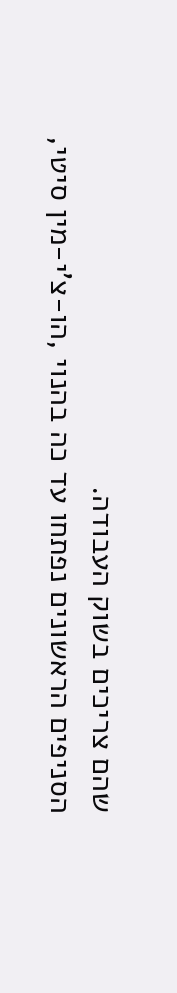שהם צריכים בשוק העבודה.
הסניפים הראשונים נפתחו עד כה בהנוי ,הו-צ'י-מין סיטי,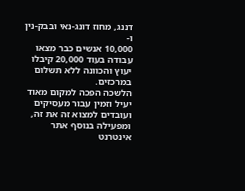דננג, מחוז דונג-נאי ובבק-נין ו-
10,000 אנשים כבר מצאו עבודה בעוד 20,000 קיבלו יעוץ והכוונה ללא תשלום במרכזים.
הלשכה הפכה למקום מאוד יעיל וזמין עבור מעסיקים ועובדים למצוא זה את זה, ומפעילה בנוסף אתר אינטרנט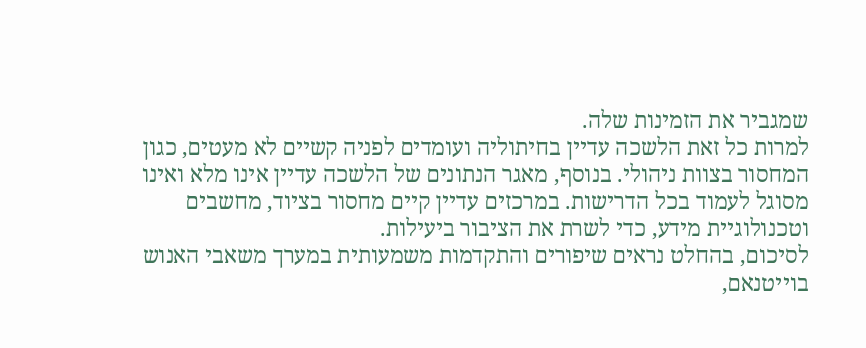שמגביר את הזמינות שלה.
למרות כל זאת הלשכה עדיין בחיתוליה ועומדים לפניה קשיים לא מעטים, כגון המחסור בצוות ניהולי. בנוסף, מאגר הנתונים של הלשכה עדיין אינו מלא ואינו מסוגל לעמוד בכל הדרישות. במרכזים עדיין קיים מחסור בציוד, מחשבים וטכנולוגיית מידע, כדי לשרת את הציבור ביעילות.
לסיכום, בהחלט נראים שיפורים והתקדמות משמעותית במערך משאבי האנוש בוייטנאם,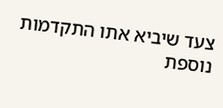צעד שיביא אתו התקדמות נוספת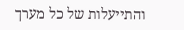והתייעלות של כל מערך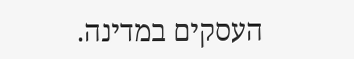העסקים במדינה.